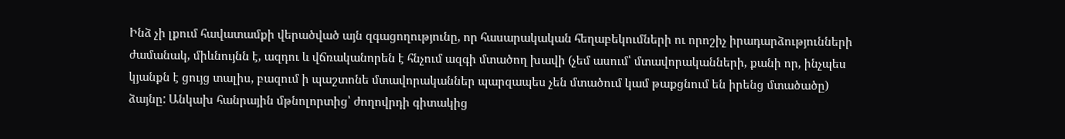Ինձ չի լքում հավատամքի վերածված այն զգացողությունը, որ հասարակական հեղաբեկումների ու որոշիչ իրադարձությունների ժամանակ, միևնույնն է, ազդու և վճռականորեն է հնչում ազգի մտածող խավի (չեմ ասում՝ մտավորականների, քանի որ, ինչպես կյանքն է ցույց տալիս, բազում ի պաշտոնե մտավորականներ պարզապես չեն մտածում կամ թաքցնում են իրենց մտածածը) ձայնը: Անկախ հանրային մթնոլորտից՝ ժողովրդի գիտակից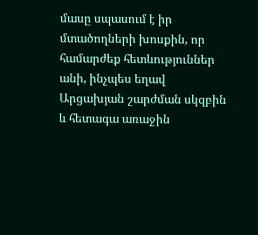մասը սպասում է իր մտածողների խոսքին, որ համարժեք հետևություններ անի, ինչպես եղավ Արցախյան շարժման սկզբին և հետագա առաջին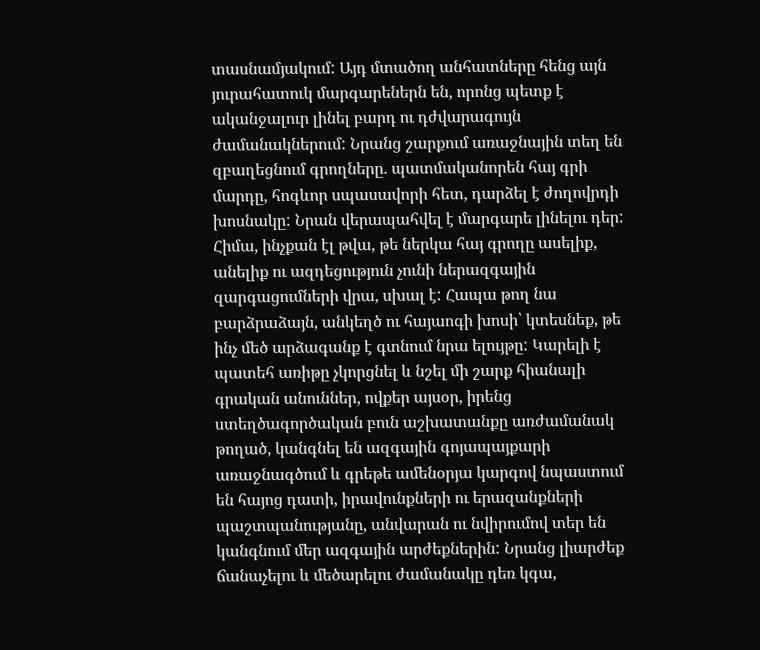տասնամյակում: Այդ մտածող անհատները հենց այն յուրահատուկ մարգարեներն են, որոնց պետք է ականջալուր լինել բարդ ու դժվարագույն ժամանակներում: Նրանց շարքում առաջնային տեղ են զբաղեցնում գրողները. պատմականորեն հայ գրի մարդը, հոգևոր սպասավորի հետ, դարձել է ժողովրդի խոսնակը: Նրան վերապահվել է մարգարե լինելու դեր:
Հիմա, ինչքան էլ թվա, թե ներկա հայ գրողը ասելիք, անելիք ու ազդեցություն չունի ներազգային զարգացումների վրա, սխալ է: Հապա թող նա բարձրաձայն, անկեղծ ու հայաոգի խոսի՝ կտեսնեք, թե ինչ մեծ արձագանք է գտնում նրա ելույթը: Կարելի է պատեհ առիթը չկորցնել և նշել մի շարք հիանալի գրական անուններ, ովքեր այսօր, իրենց ստեղծագործական բուն աշխատանքը առժամանակ թողած, կանգնել են ազգային գոյապայքարի առաջնագծում և գրեթե ամենօրյա կարգով նպաստում են հայոց դատի, իրավունքների ու երազանքների պաշտպանությանը, անվարան ու նվիրումով տեր են կանգնում մեր ազգային արժեքներին: Նրանց լիարժեք ճանաչելու և մեծարելու ժամանակը դեռ կգա,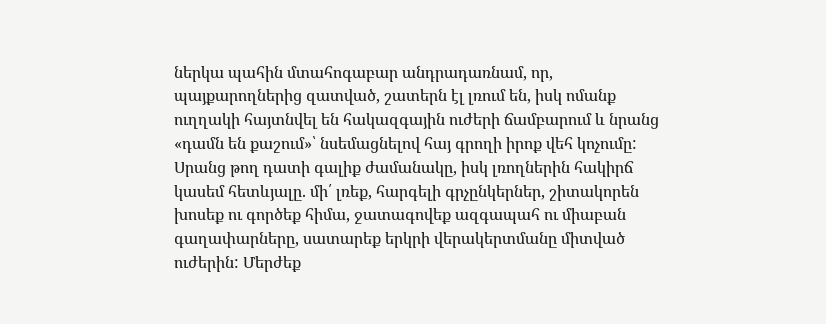ներկա պահին մտահոգաբար անդրադառնամ, որ, պայքարողներից զատված, շատերն էլ լռում են, իսկ ոմանք ուղղակի հայտնվել են հակազգային ուժերի ճամբարում և նրանց «դամն են քաշում»՝ նսեմացնելով հայ գրողի իրոք վեհ կոչումը: Սրանց թող դատի գալիք ժամանակը, իսկ լռողներին հակիրճ կասեմ հետևյալը. մի՛ լռեք, հարգելի գրչընկերներ, շիտակորեն խոսեք ու գործեք հիմա, ջատագովեք ազգապահ ու միաբան գաղափարները, սատարեք երկրի վերակերտմանը միտված ուժերին: Մերժեք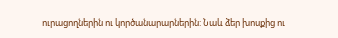ուրացողներին ու կործանարարներին: Նաև ձեր խոսքից ու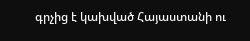գրչից է կախված Հայաստանի ու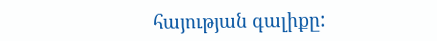հայության գալիքը: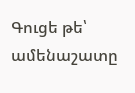Գուցե թե՝ ամենաշատը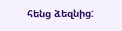հենց ձեզնից: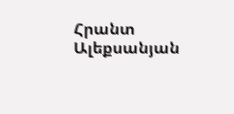Հրանտ Ալեքսանյան